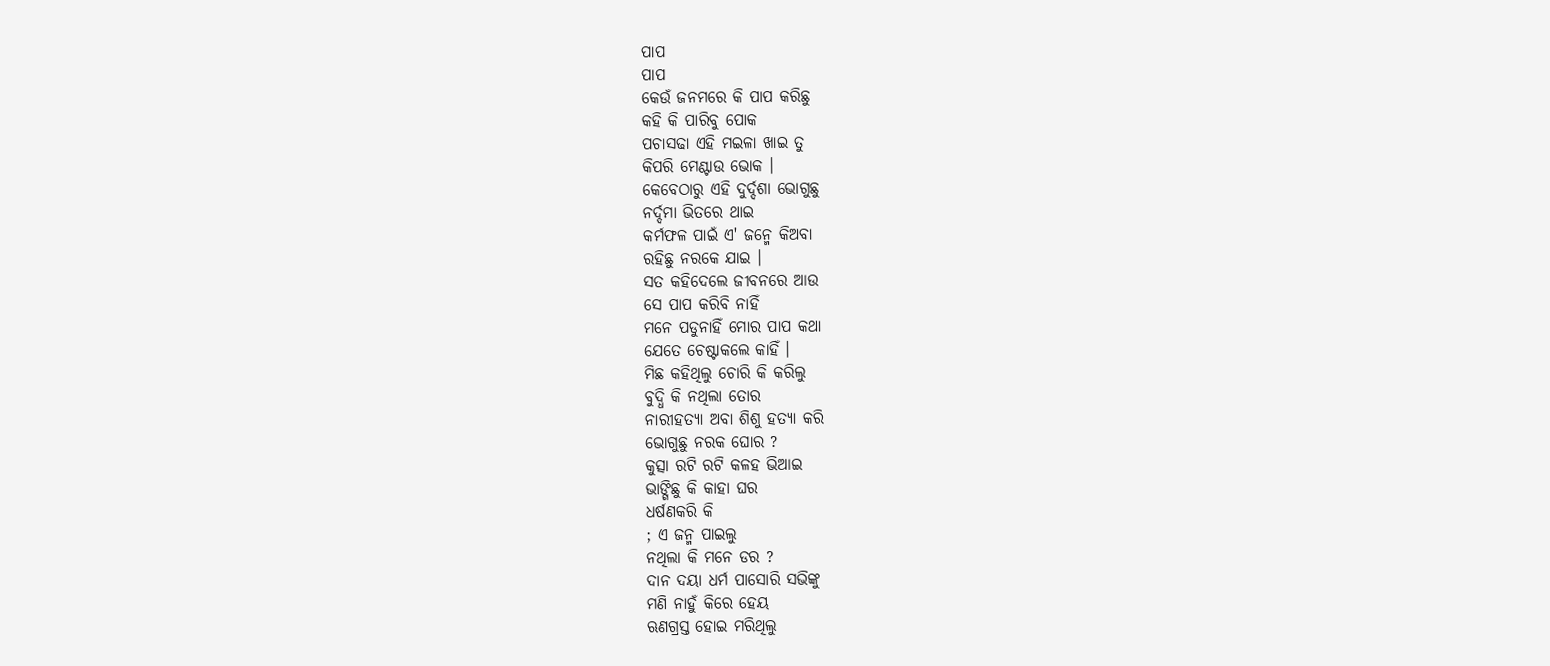ପାପ
ପାପ
କେଉଁ ଜନମରେ କି ପାପ କରିଛୁ
କହି କି ପାରିବୁ ପୋକ
ପଚାସଢା ଏହି ମଇଳା ଖାଇ ତୁ
କିପରି ମେଣ୍ଟାଉ ଭୋକ ।
କେବେଠାରୁ ଏହି ଦୁର୍ଦ୍ଦଶା ଭୋଗୁଛୁ
ନର୍ଦ୍ଦମା ଭିତରେ ଥାଇ
କର୍ମଫଳ ପାଇଁ ଏ' ଜନ୍ମେ କିଅବା
ରହିଛୁ ନରକେ ଯାଇ ।
ସତ କହିଦେଲେ ଜୀବନରେ ଆଉ
ସେ ପାପ କରିବି ନାହିଁ
ମନେ ପଡୁନାହିଁ ମୋର ପାପ କଥା
ଯେତେ ଚେଷ୍ଟାକଲେ କାହିଁ ।
ମିଛ କହିଥିଲୁ ଚୋରି କି କରିଲୁ
ବୁଦ୍ଧି କି ନଥିଲା ତୋର
ନାରୀହତ୍ୟା ଅବା ଶିଶୁ ହତ୍ୟା କରି
ଭୋଗୁଛୁ ନରକ ଘୋର ?
କୁତ୍ସା ରଟି ରଟି କଳହ ଭିଆଇ
ଭାଙ୍ଗିଛୁ କି କାହା ଘର
ଧର୍ଷଣକରି କି
; ଏ ଜନ୍ମ ପାଇଲୁ
ନଥିଲା କି ମନେ ଡର ?
ଦାନ ଦୟା ଧର୍ମ ପାସୋରି ସଭିଙ୍କୁ
ମଣି ନାହୁଁ କିରେ ହେୟ
ଋଣଗ୍ରସ୍ତ ହୋଇ ମରିଥିଲୁ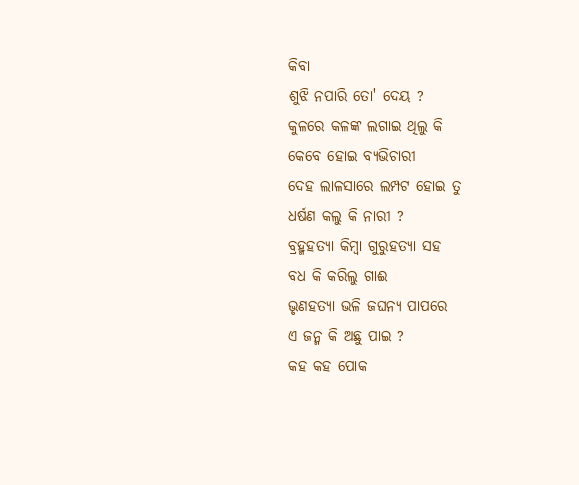କିବା
ଶୁଝି ନପାରି ତୋ' ଦେୟ ?
କୁଳରେ କଳଙ୍କ ଲଗାଇ ଥିଲୁ କି
କେବେ ହୋଇ ବ୍ୟଭିଚାରୀ
ଦେହ ଲାଳସାରେ ଲମ୍ପଟ ହୋଇ ତୁ
ଧର୍ଷଣ କଲୁ କି ନାରୀ ?
ବ୍ରହ୍ମହତ୍ୟା କିମ୍ବା ଗୁରୁହତ୍ୟା ସହ
ବଧ କି କରିଲୁ ଗାଈ
ଭୃଣହତ୍ଯା ଭଳି ଜଘନ୍ୟ ପାପରେ
ଏ ଜନ୍ମ କି ଅଛୁ ପାଇ ?
କହ କହ ପୋକ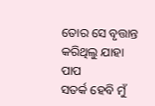ତୋର ସେ ବୃତ୍ତାନ୍ତ
କରିଥିଲୁ ଯାହା ପାପ
ସତର୍କ ହେବି ମୁଁ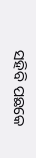ସହିବି ପଛକେ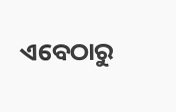ଏବେଠାରୁ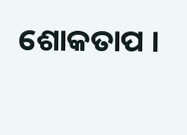ଶୋକତାପ ।